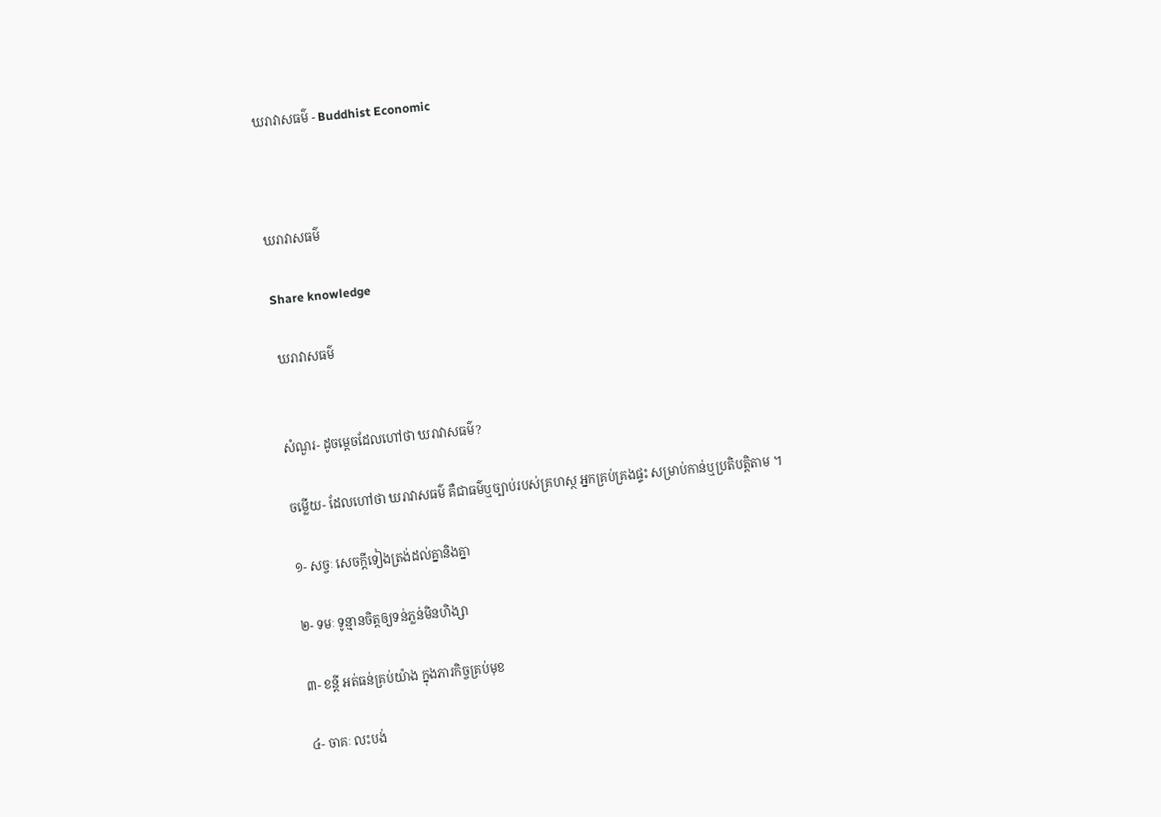ឃរាវាសធម៌ - Buddhist Economic



ឃរាវាសធម៌

Share knowledge

 ឃរាវាសធម៌


សំណួរ- ដូចម្តេចដែលហៅថា ឃរាវាសធម៌?

ចម្លើយ- ដែលហៅថា ឃរាវាសធម៌ គឺជាធម៌ឬច្បាប់របស់គ្រហស្ថ អ្នកគ្រប់គ្រងផ្ទះ សម្រាប់កាន់ឬប្រតិបត្តិតាម ។

១- សច្ចៈ សេចក្តីទៀងត្រង់ដល់គ្នានិងគ្នា

២- ទមៈ ទូន្មានចិត្តឲ្យទន់ភ្លន់មិនហិង្សា

៣- ខន្តី អត់ធន់គ្រប់យ៉ាង ក្នុងភារកិច្ចគ្រប់មុខ

៤- ចាគៈ លះបង់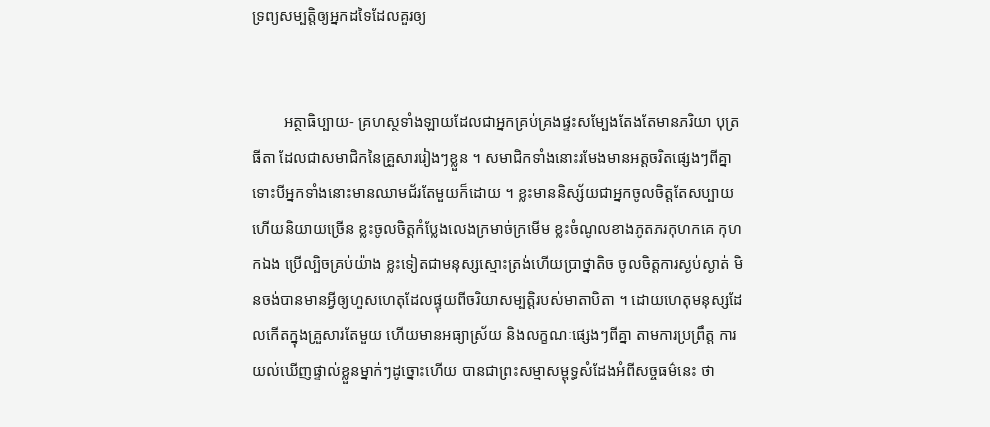ទ្រព្យសម្បត្តិឲ្យអ្នកដទៃដែលគួរឲ្យ


        អត្ថាធិប្បាយ- គ្រហស្ថទាំងឡាយដែលជាអ្នកគ្រប់គ្រងផ្ទះសម្បែងតែងតែមានភរិយា បុត្រធីតា ដែលជាសមាជិកនៃគ្រួសាររៀងៗខ្លួន ។ សមាជិកទាំងនោះរមែងមានអត្តចរិតផ្សេងៗពីគ្នា ទោះបីអ្នកទាំងនោះមានឈាមជ័រតែមួយក៏ដោយ ។ ខ្លះមាននិស្ស័យជាអ្នកចូលចិត្តតែសប្បាយហើយនិយាយច្រើន ខ្លះចូលចិត្តកំប្លែងលេងក្រមាច់ក្រមើម ខ្លះចំណូលខាងភូតភរកុហកគេ កុហកឯង ប្រើល្បិចគ្រប់យ៉ាង ខ្លះទៀតជាមនុស្សស្មោះត្រង់ហើយប្រាថ្នាតិច ចូលចិត្តការស្ងប់ស្ងាត់ មិនចង់បានមានអ្វីឲ្យហួសហេតុដែលផ្ទុយពីចរិយាសម្បត្តិរបស់មាតាបិតា ។ ដោយហេតុមនុស្សដែលកើតក្នុងគ្រួសារតែមួយ ហើយមានអធ្យាស្រ័យ និងលក្ខណៈផ្សេងៗពីគ្នា តាមការប្រព្រឹត្ត ការយល់ឃើញផ្ទាល់ខ្លួនម្នាក់ៗដូច្នោះហើយ បានជាព្រះសម្មាសម្ពុទ្ធសំដែងអំពីសច្ចធម៌នេះ ថា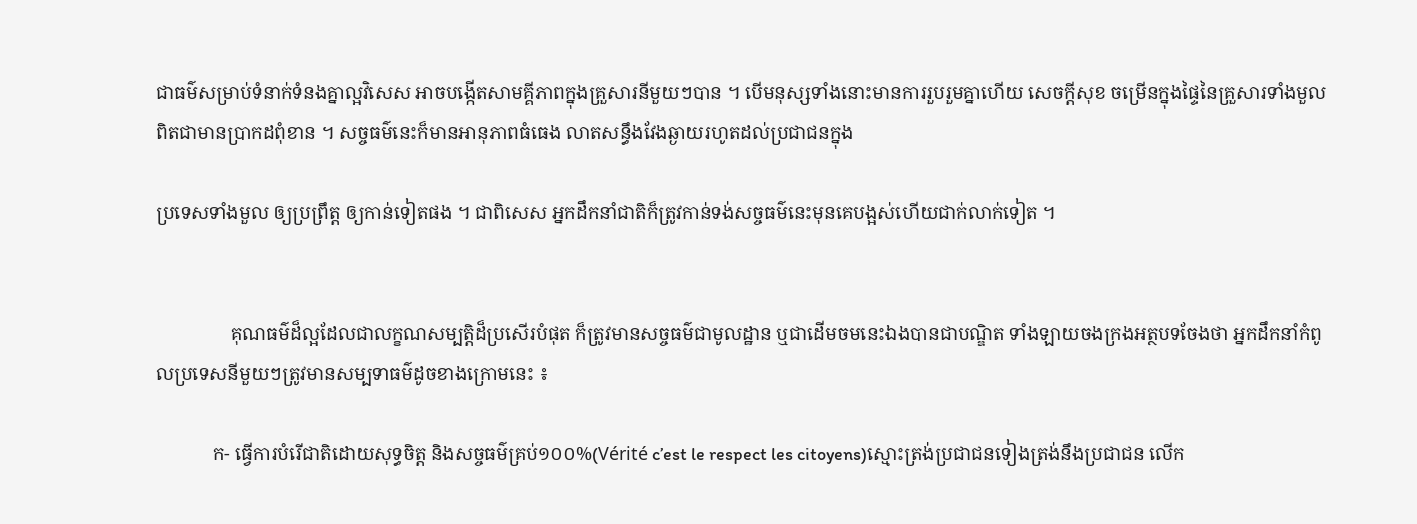ជាធម៌សម្រាប់ទំនាក់ទំនងគ្នាល្អវិសេស អាចបង្កើតសាមគ្គីភាពក្នុងគ្រួសារនីមួយៗបាន ។ បើមនុស្សទាំងនោះមានការរួបរួមគ្នាហើយ សេចក្តីសុខ ចម្រើនក្នុងផ្ទៃនៃគ្រួសារទាំងមួលពិតជាមានប្រាកដពុំខាន ។ សច្ចធម៌នេះក៏មានអានុភាពធំធេង លាតសន្ធឹងវែងឆ្ងាយរហូតដល់ប្រជាជនក្នុង

ប្រទេសទាំងមួល ឲ្យប្រព្រឹត្ត ឲ្យកាន់ទៀតផង ។ ជាពិសេស អ្នកដឹកនាំជាតិក៏ត្រូវកាន់ទង់សច្ចធម៌នេះមុនគេបង្អស់ហើយជាក់លាក់ទៀត ។


                គុណធម៌ដ៏ល្អដែលជាលក្ខណសម្បត្តិដ៏ប្រសើរបំផុត ក៏ត្រូវមានសច្ចធម៌ជាមូលដ្ឋាន ឬជាដើមចមនេះឯងបានជាបណ្ឌិត ទាំងឡាយចងក្រងអត្ថបទចែងថា អ្នកដឹកនាំកំពូលប្រទេសនីមួយៗត្រូវមានសម្បទាធម៌ដូចខាងក្រោមនេះ ៖

            ក- ធ្វើការបំរើជាតិដោយសុទ្ធចិត្ត និងសច្ចធម៌គ្រប់១០០%(Vérité c’est le respect les citoyens)ស្មោះត្រង់ប្រជាជនទៀងត្រង់នឹងប្រជាជន លើក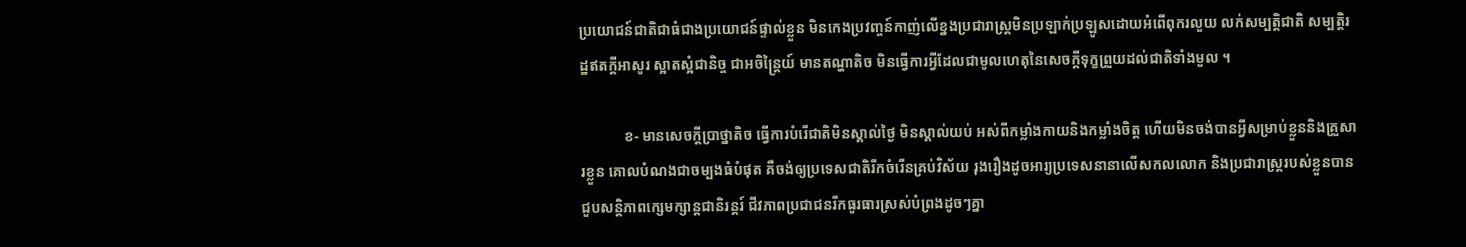ប្រយោជន៍ជាតិជាធំជាងប្រយោជន៍ផ្ទាល់ខ្លួន មិនកេងប្រវញ្ចន៍កាញ់លើខ្នងប្រជារាស្ត្រមិនប្រឡាក់ប្រឡូសដោយអំពើពុករលួយ លក់សម្បត្តិជាតិ សម្បត្តិរដ្ឋឥតក្តីអាសូរ ស្អាតស្អំជានិច្ច ជាអចិន្ត្រៃយ៍ មានតណ្ហាតិច មិនធ្វើការអ្វីដែលជាមូលហេតុនៃសេចក្តីទុក្ខព្រួយដល់ជាតិទាំងមួល ។

            ខ- មានសេចក្តីប្រាថ្នាតិច ធ្វើការបំរើជាតិមិនស្គាល់ថ្ងៃ មិនស្គាល់យប់ អស់ពីកម្លាំងកាយនិងកម្លាំងចិត្ត ហើយមិនចង់បានអ្វីសម្រាប់ខ្លួននិងគ្រួសារខ្លួន គោលបំណងជាចម្បងធំបំផុត គឺចង់ឲ្យប្រទេសជាតិរីកចំរើនគ្រប់វិស័យ រុងរឿងដូចអារ្យប្រទេសនានាលើសកលលោក និងប្រជារាស្ត្ររបស់ខ្លួនបានជួបសន្តិភាពក្សេមក្សាន្តជានិរន្តរ៍ ជីវភាពប្រជាជនរីកធូរធារស្រស់បំព្រងដូចៗគ្នា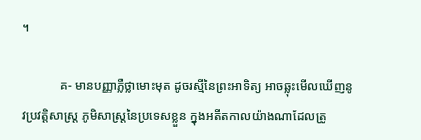។

            គ- មានបញ្ញាភ្លឺថ្លាមោះមុត ដូចរស្មីនៃព្រះអាទិត្យ អាចឆ្លុះមើលឃើញនូវប្រវត្តិសាស្ត្រ ភូមិសាស្ត្រនៃប្រទេសខ្លួន ក្នុងអតីតកាលយ៉ាងណាដែលត្រូ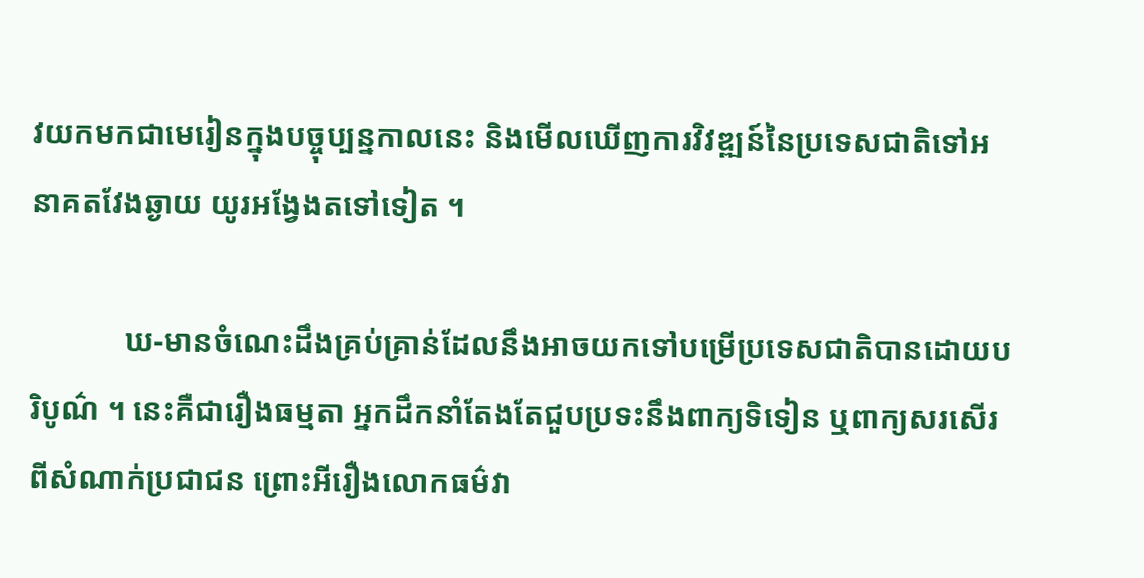វយកមកជាមេរៀនក្នុងបច្ចុប្បន្នកាលនេះ និងមើលឃើញការវិវឌ្ឍន៍នៃប្រទេសជាតិទៅអនាគតវែងឆ្ងាយ យូរអង្វែងតទៅទៀត ។

            ឃ-មានចំណេះដឹងគ្រប់គ្រាន់ដែលនឹងអាចយកទៅបម្រើប្រទេសជាតិបានដោយបរិបូណ៌ ។ នេះគឺជារឿងធម្មតា អ្នកដឹកនាំតែងតែជួបប្រទះនឹងពាក្យទិទៀន ឬពាក្យសរសើរពីសំណាក់ប្រជាជន ព្រោះអីរឿងលោកធម៌វា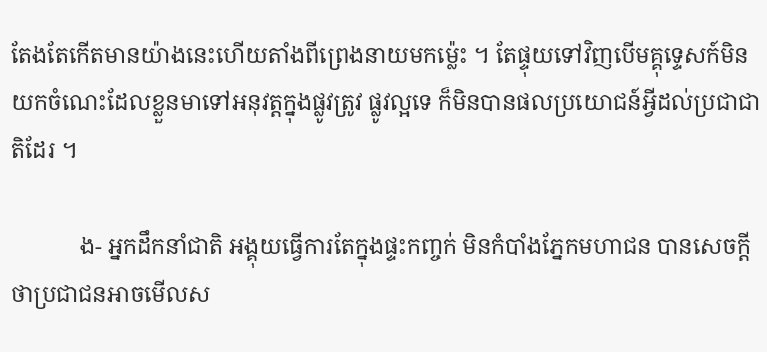តែងតែកើតមានយ៉ាងនេះហើយតាំងពីព្រេងនាយមកម៉្លេះ ។ តែផ្ទុយទៅវិញបើមគ្គុទ្ទេសក៍មិនយកចំណេះដែលខ្លួនមាទៅអនុវត្តក្នុងផ្លូវត្រូវ ផ្លូវល្អទេ ក៏មិនបានផលប្រយោជន៍អ្វីដល់ប្រជាជាតិដែរ ។

            ង- អ្នកដឹកនាំជាតិ អង្គុយធ្វើការតែក្នុងផ្ទះកញ្ចក់ មិនកំបាំងភ្នែកមហាជន បានសេចក្តីថាប្រជាជនអាចមើលស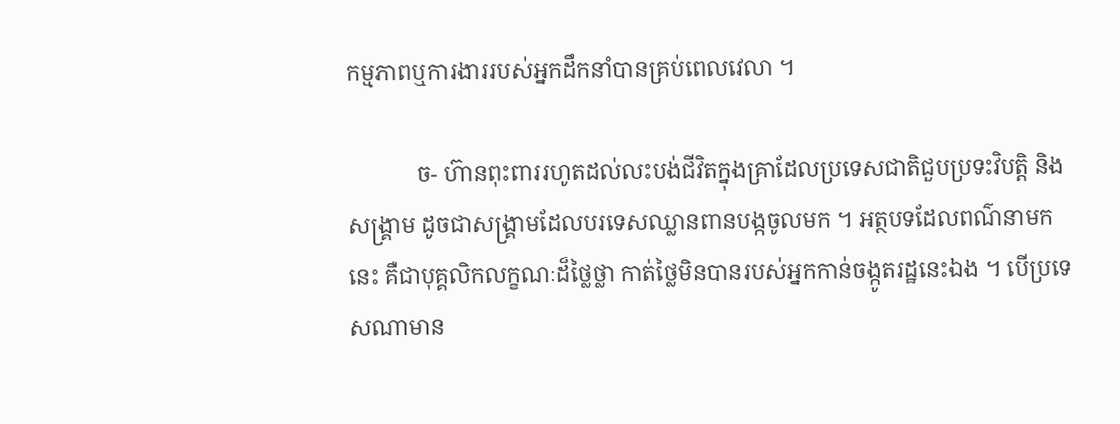កម្មភាពឬការងាររបស់អ្នកដឹកនាំបានគ្រប់ពេលវេលា ។

            ច- ហ៊ានពុះពាររហូតដល់លះបង់ជីវិតក្នុងគ្រាដែលប្រទេសជាតិជួបប្រទះវិបត្តិ និងសង្គ្រាម ដូចជាសង្គ្រាមដែលបរទេសឈ្លានពានបង្កចូលមក ។ អត្ថបទដែលពណ៌នាមកនេះ គឺជាបុគ្គលិកលក្ខណៈដ៏ថ្លៃថ្លា កាត់ថ្លៃមិនបានរបស់អ្នកកាន់ចង្កូតរដ្ឋនេះឯង ។ បើប្រទេសណាមាន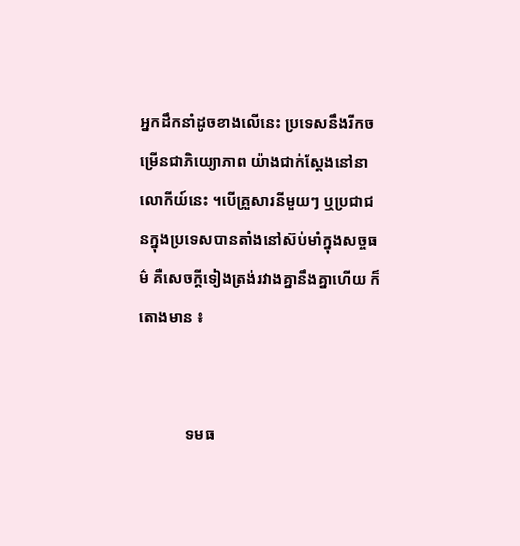អ្នកដឹកនាំដូចខាងលើនេះ ប្រទេសនឹងរីកចម្រើនជាភិយ្យោភាព យ៉ាងជាក់ស្តែងនៅនាលោកីយ៍នេះ ។បើគ្រួសារនីមួយៗ ឬប្រជាជនក្នុងប្រទេសបានតាំងនៅស៊ប់មាំក្នុងសច្ចធម៌ គឺសេចក្តីទៀងត្រង់រវាងគ្នានឹងគ្នាហើយ ក៏តោងមាន ៖


            ទមធ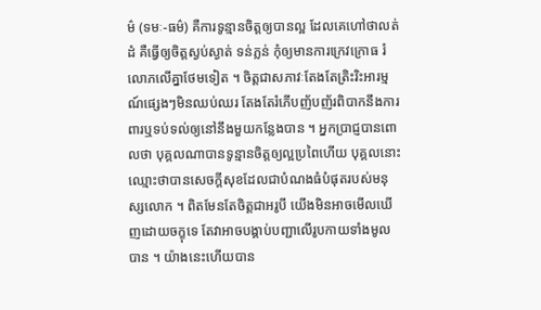ម៌ (ទមៈ-ធម៌) គឺការទូន្មានចិត្តឲ្យបានល្អ ដែលគេហៅថាលត់ដំ គឺធ្វើឲ្យចិត្តស្ងប់ស្ងាត់ ទន់ភ្លន់ កុំឲ្យមានការក្រេវក្រោធ រំលោភលើគ្នាថែមទៀត ។ ចិត្តជាសភាវៈតែងតែត្រិះរិះអារម្មណ៍ផ្សេងៗមិនឈប់ឈរ តែងតែរំភើបញ័បញ័រពិបាកនឹងការពារឬទប់ទល់ឲ្យនៅនឹងមួយកន្លែងបាន ។ អ្នកប្រាជ្ញបានពោលថា បុគ្គលណាបានទូន្មានចិត្តឲ្យល្អប្រពៃហើយ បុគ្គលនោះឈ្មោះថាបានសេចក្តីសុខដែលជាបំណងធំបំផុតរបស់មនុស្សលោក ។ ពិតមែនតែចិត្តជាអរូបី យើងមិនអាចមើលឃើញដោយចក្ខុទេ តែវាអាចបង្គាប់បញ្ជាលើរូបកាយទាំងមូលបាន ។ យ៉ាងនេះហើយបាន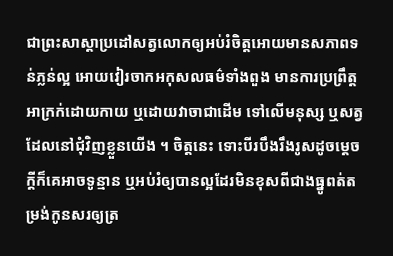ជាព្រះសាស្តាប្រដៅសត្វលោកឲ្យអប់រំចិត្តអោយមានសភាពទន់ភ្លន់ល្អ អោយវៀរចាកអកុសលធម៌ទាំងពួង មានការប្រព្រឹត្តអាក្រក់ដោយកាយ ឬដោយវាចាជាដើម ទៅលើមនុស្ស ឬសត្វដែលនៅជុំវិញខ្លួនយើង ។ ចិត្តនេះ ទោះបីរបឹងរឹងរូសដូចម្តេចក្តីក៏គេអាចទូន្មាន ឬអប់រំឲ្យបានល្អដែរមិនខុសពីជាងធ្នូពត់តម្រង់កូនសរឲ្យត្រ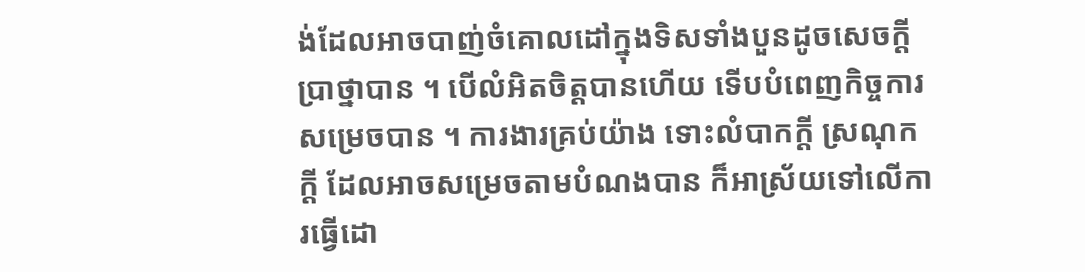ង់ដែលអាចបាញ់ចំគោលដៅក្នុងទិសទាំងបួនដូចសេចក្តីប្រាថ្នាបាន ។ បើលំអិតចិត្តបានហើយ ទើបបំពេញកិច្ចការសម្រេចបាន ។ ការងារគ្រប់យ៉ាង ទោះលំបាកក្តី ស្រណុកក្តី ដែលអាចសម្រេចតាមបំណងបាន ក៏អាស្រ័យទៅលើការធ្វើដោ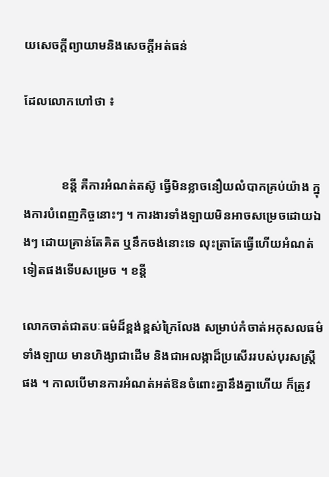យសេចក្តីព្យាយាមនិងសេចក្តីអត់ធន់

ដែលលោកហៅថា ៖


            ខន្តី គឺការអំណត់តស៊ូ ធ្វើមិនខ្លាចនឿយលំបាកគ្រប់យ៉ាង ក្នុងការបំពេញកិច្ចនោះៗ ។ ការងារទាំងឡាយមិនអាចសម្រេចដោយឯងៗ ដោយគ្រាន់តែគិត ឬនឹកចង់នោះទេ លុះត្រាតែធ្វើហើយអំណត់ទៀតផងទើបសម្រេច ។ ខន្តី

លោកចាត់ជាតបៈធម៌ដ៏ខ្ពង់ខ្ពស់ក្រៃលែង សម្រាប់កំចាត់អកុសលធម៌ទាំងឡាយ មានហិង្សាជាដើម និងជាអលង្កាដ៏ប្រសើររបស់បុរសស្ត្រីផង ។ កាលបើមានការអំណត់អត់ឱនចំពោះគ្នានឹងគ្នាហើយ ក៏ត្រូវ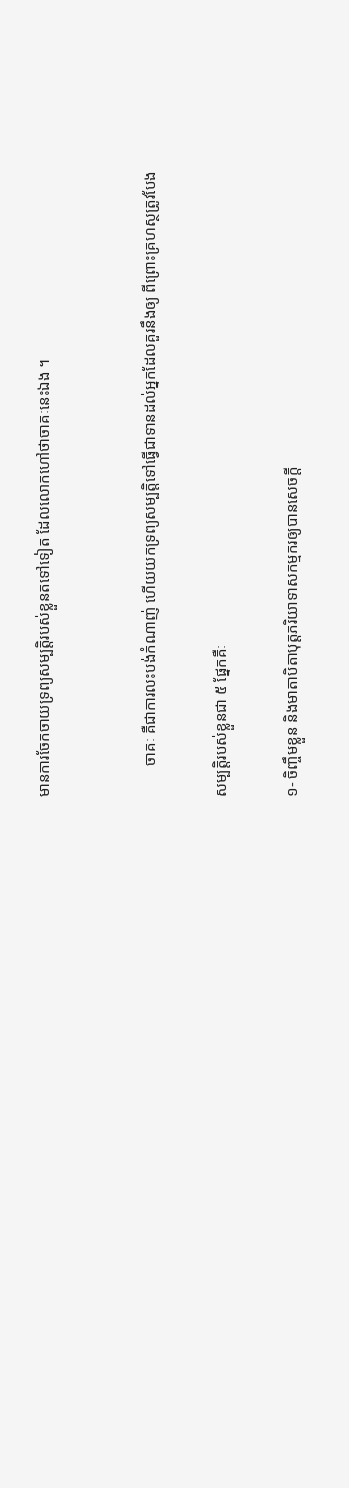មានការចែកចាយទ្រព្យសម្បត្តិរបស់ខ្លួនតទៅទៀត ដែលលោកហៅថាចាគៈនេះឯង ។


        ចាគៈ គឺជាការលះបង់កំណាញ់ ហើយយកទ្រព្យសម្បត្តិទៅធ្វើជាទានដល់អ្នកដែលគួរនឹងឲ្យ ពីព្រោះគ្រហស្ថត្រូវបែង

សម្បត្តិរបស់ខ្លួនជា ៥ ផ្នែកគឺៈ

១- ចិញ្ចឹមខ្លួន និងមាតាបិតាបុត្តភរិយាទាសកម្មករឲ្យបានសេចក្តី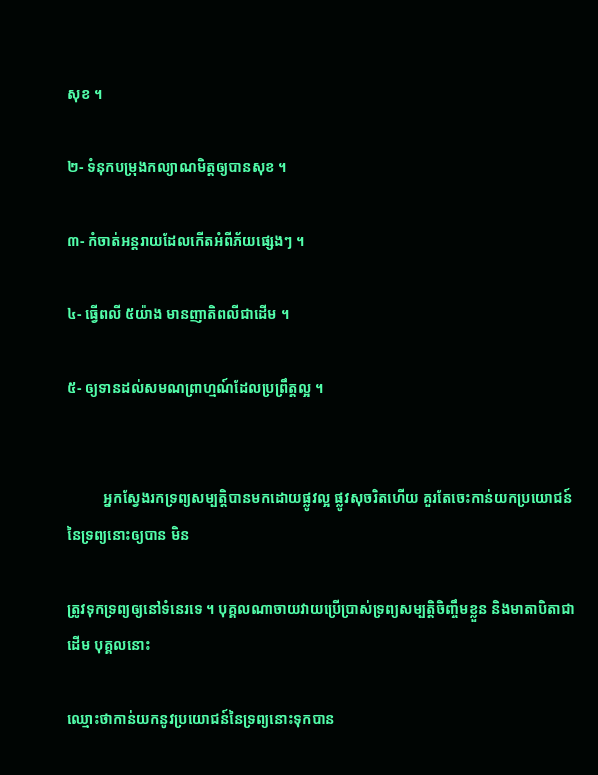សុខ ។

២- ទំនុកបម្រុងកល្យាណមិត្តឲ្យបានសុខ ។

៣- កំចាត់អន្តរាយដែលកើតអំពីភ័យផ្សេងៗ ។

៤- ធ្វើពលី ៥យ៉ាង មានញាតិពលីជាដើម ។

៥- ឲ្យទានដល់សមណព្រាហ្មណ៍ដែលប្រព្រឹត្តល្អ ។


          អ្នកស្វែងរកទ្រព្យសម្បត្តិបានមកដោយផ្លូវល្អ ផ្លូវសុចរិតហើយ គួរតែចេះកាន់យកប្រយោជន៍នៃទ្រព្យនោះឲ្យបាន មិន

ត្រូវទុកទ្រព្យឲ្យនៅទំនេរទេ ។ បុគ្គលណាចាយវាយប្រើប្រាស់ទ្រព្យសម្បត្តិចិញ្ចឹមខ្លួន និងមាតាបិតាជាដើម បុគ្គលនោះ

ឈ្មោះថាកាន់យកនូវប្រយោជន៍នៃទ្រព្យនោះទុកបាន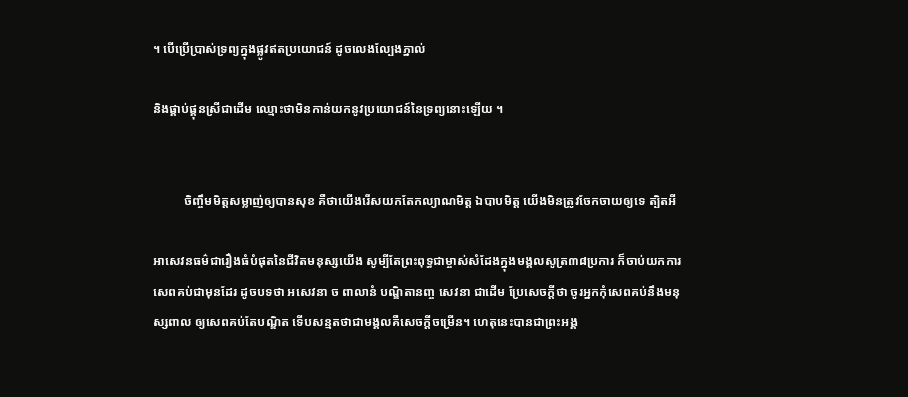។ បើប្រើបា្រស់ទ្រព្យក្នុងផ្លូវឥតប្រយោជន៍ ដូចលេងល្បែងភ្នាល់

និងផ្គាប់ផ្គុនស្រីជាដើម ឈ្មោះថាមិនកាន់យកនូវប្រយោជន៍នៃទ្រព្យនោះឡើយ ។


          ចិញ្ចឹមមិត្តសម្លាញ់ឲ្យបានសុខ គឺថាយើងរើសយកតែកល្យាណមិត្ត ឯបាបមិត្ត យើងមិនត្រូវចែកចាយឲ្យទេ ត្បិតអី

អាសេវនធម៌ជារឿងធំបំផុតនៃជីវិតមនុស្សយើង សូម្បីតែព្រះពុទ្ធជាម្ចាស់សំដែងក្នុងមង្គលសូត្រ៣៨ប្រការ ក៏ចាប់យកការសេពគប់ជាមុនដែរ ដូចបទថា អសេវនា ច ពាលានំ បណ្ឌិតានញ្ច សេវនា ជាដើម ប្រែសេចក្តីថា ចូរអ្នកកុំសេពគប់នឹងមនុស្សពាល ឲ្យសេពគប់តែបណ្ឌិត ទើបសន្មតថាជាមង្គលគឺសេចក្តីចម្រើន។ ហេតុនេះបានជាព្រះអង្គ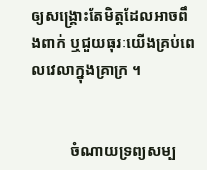ឲ្យសង្គ្រោះតែមិត្តដែលអាចពឹងពាក់ ឬជួយធុរៈយើងគ្រប់ពេលវេលាក្នុងគ្រាក្រ ។


          ចំណាយទ្រព្យសម្ប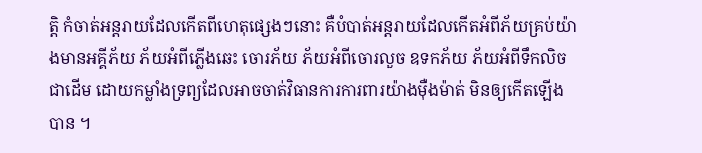ត្តិ កំចាត់អន្តរាយដែលកើតពីហេតុផ្សេងៗនោះ គឺបំបាត់អន្តរាយដែលកើតអំពីភ័យគ្រប់យ៉ាងមានអគ្គីភ័យ ភ័យអំពីភ្លើងឆេះ ចោរភ័យ ភ័យអំពីចោរលួច ឧទកភ័យ ភ័យអំពីទឹកលិចជាដើម ដោយកម្លាំងទ្រព្យដែលអាចចាត់វិធានការការពារយ៉ាងម៉ឺងម៉ាត់ មិនឲ្យកើតឡើងបាន ។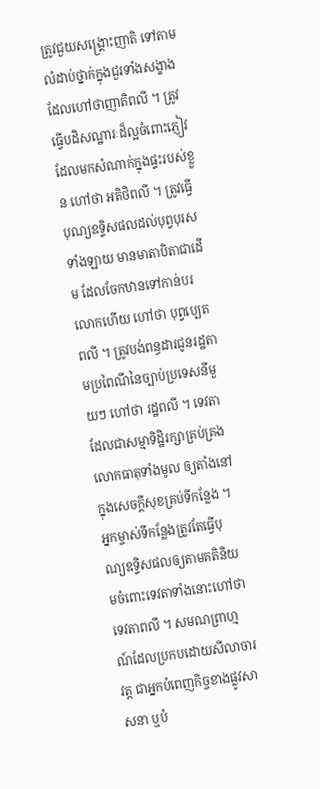ត្រូវជួយសង្គ្រោះញាតិ ទៅតាមលំដាប់ថ្នាក់ក្នុងជួរទាំងសង្ខាងដែលហៅថាញាតិពលី ។ ត្រូវធ្វើបដិសណ្ឋារៈដ៏ល្អចំពោះភ្ញៀវដែលមកសំណាក់ក្នុងផ្ទះរបស់ខ្លួន ហៅថា អតិថិពលី ។ ត្រូវធ្វើបុណ្យឧទ្ទិសផលដល់បុព្វបុរសទាំងឡាយ មានមាតាបិតាជាដើម ដែលចែកឋានទៅកាន់បរលោកហើយ ហៅថា បុព្វប្បេតពលី ។ ត្រូវបង់ពន្ធដារជូនរដ្ឋតាមប្រពៃណីនៃច្បាប់ប្រទេសនីមួយៗ ហៅថា រដ្ឋពលី ។ ទេវតាដែលជាសម្មាទិដ្ឋិរក្សាគ្រប់គ្រងលោកធាតុទាំងមូល ឲ្យតាំងនៅក្នុងសេចក្តីសុខគ្រប់ទីកន្លែង ។ អ្នកម្ចាស់ទីកន្លែងត្រូវតែធ្វើបុណ្យឧទ្ទិសផលឲ្យតាមគតិនិយមចំពោះទេវតាទាំងនោះហៅថា ទេវតាពលី ។ សមណព្រាហ្មណ៍ដែលប្រកបដោយសីលាចារវត្ត ជាអ្នកបំពេញកិច្ចខាងផ្លូវសាសនា ឬបំ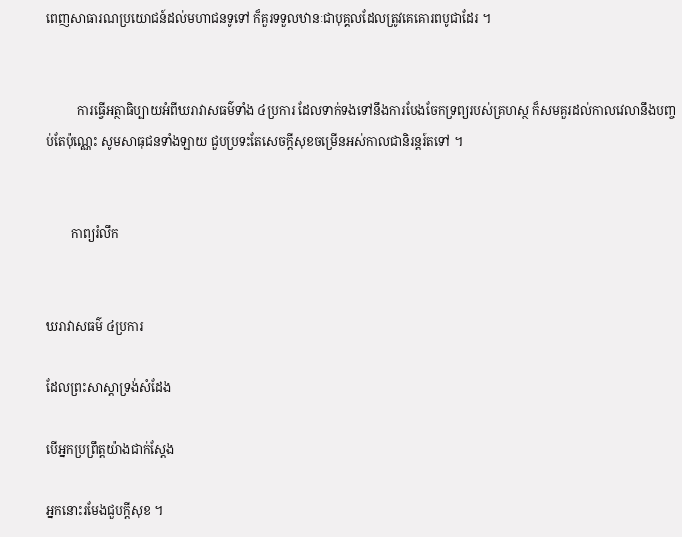ពេញសាធារណប្រយោជន៍ដល់មហាជនទូទៅ ក៏គួរទទួលឋានៈជាបុគ្គលដែលត្រូវគេគោរពបូជាដែរ ។


          ការធ្វើអត្ថាធិប្បាយអំពីឃរាវាសធម៌ទាំង ៤ប្រការ ដែលទាក់ទងទៅនឹងការបែងចែកទ្រព្យរបស់គ្រហស្ថ ក៏សមគួរដល់កាលវេលានឹងបញ្ចប់តែប៉ុណ្ណេះ សូមសាធុជនទាំងឡាយ ជួបប្រទះតែសេចក្តីសុខចម្រើនអស់កាលជានិរន្តរ៍តទៅ ។


        កាព្យរំលឹក


ឃរាវាសធម៌ ៤ប្រការ

ដែលព្រះសាស្តាទ្រង់សំដែង

បើអ្នកប្រព្រឹត្តយ៉ាងជាក់ស្តែង

អ្នកនោះរមែងជួបក្តីសុខ ។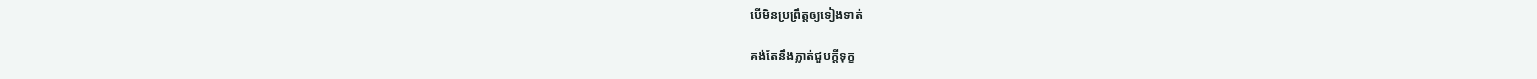បើមិនប្រព្រឹត្តឲ្យទៀងទាត់

គង់តែនឹងភ្លាត់ជួបក្តីទុក្ខ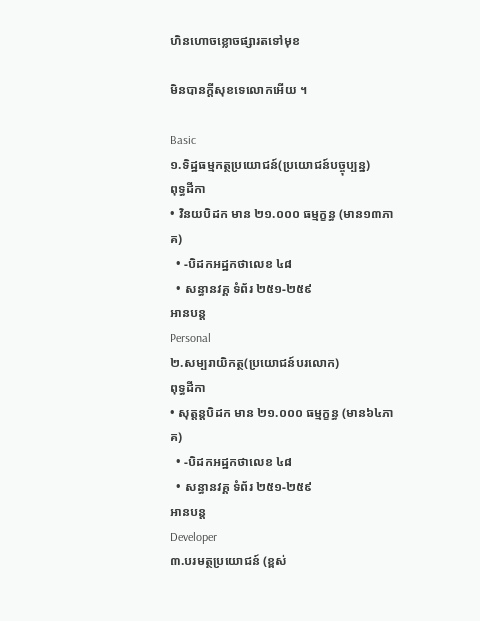ហិនហោចខ្លោចផ្សារតទៅមុខ

មិនបានក្តីសុខទេលោកអើយ ។

Basic
១.ទិដ្ឋធម្មកត្ថប្រយោជន៍(ប្រយោជន៍បច្ចុប្បន្ន)
ពុទ្ធដីកា
• វិនយបិដក មាន ២១.០០០ ធម្មក្ខន្ធ (មាន១៣ភាគ)
  • -បិដកអដ្ឋកថាលេខ ៤៨
  • សន្ធានវគ្គ ទំព័រ ២៥១-២៥៩
អានបន្ត
Personal
២.សម្បរាយិកត្ថ(ប្រយោជន៍បរលោក)
ពុទ្ធដីកា
• សុត្តន្តបិដក មាន ២១.០០០ ធម្មក្ខន្ធ (មាន៦៤ភាគ)
  • -បិដកអដ្ឋកថាលេខ ៤៨
  • សន្ធានវគ្គ ទំព័រ ២៥១-២៥៩
អានបន្ត
Developer
៣.បរមត្ថប្រយោជន៍ (ខ្ពស់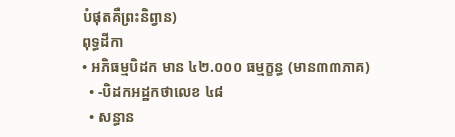បំផុតគឺព្រះនិព្វាន)
ពុទ្ធដីកា
• អភិធម្មបិដក មាន ៤២.០០០ ធម្មក្ខន្ធ (មាន៣៣ភាគ)
  • -បិដកអដ្ឋកថាលេខ ៤៨
  • សន្ធាន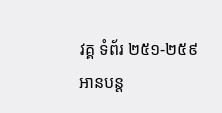វគ្គ ទំព័រ ២៥១-២៥៩
អានបន្ត